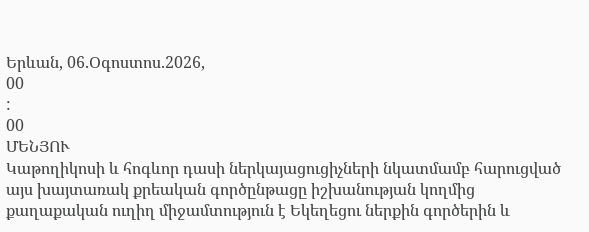Երևան, 06.Օգոստոս.2026,
00
:
00
ՄԵՆՅՈՒ
Կաթողիկոսի և հոգևոր դասի ներկայացուցիչների նկատմամբ հարուցված այս խայտառակ քրեական գործընթացը իշխանության կողմից քաղաքական ուղիղ միջամտություն է Եկեղեցու ներքին գործերին և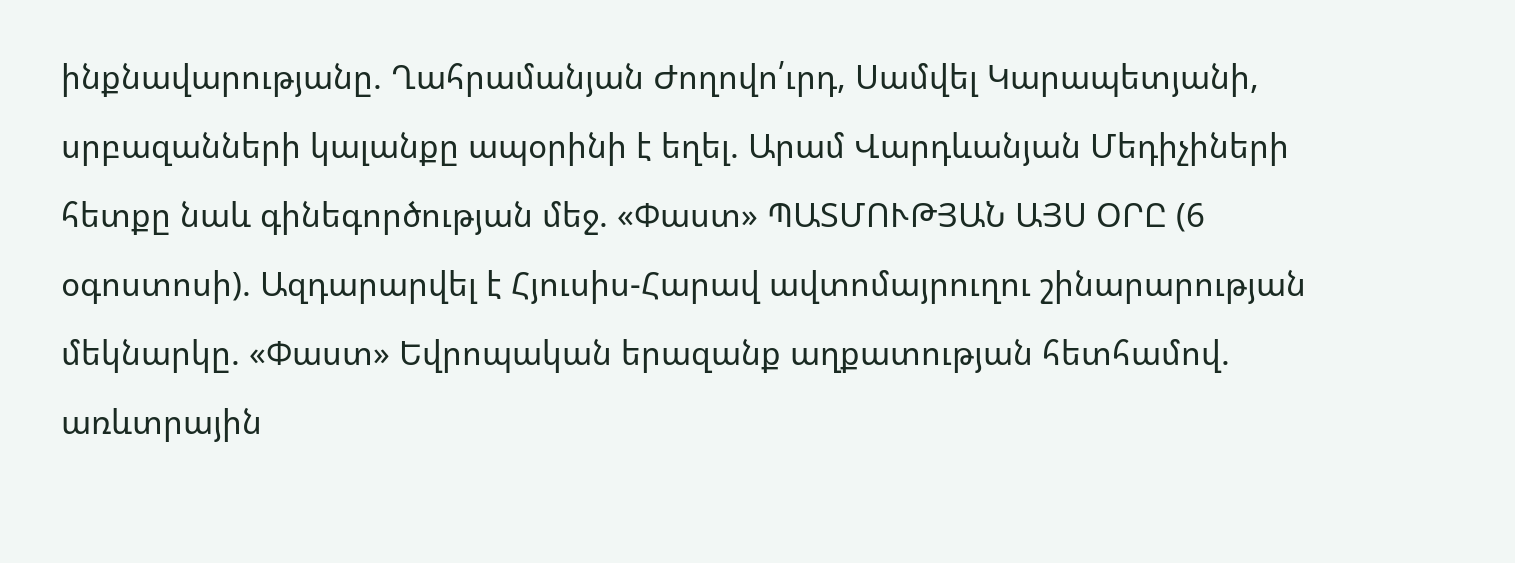ինքնավարությանը. Ղահրամանյան Ժողովո՛ւրդ, Սամվել Կարապետյանի, սրբազանների կալանքը ապօրինի է եղել. Արամ Վարդևանյան Մեդիչիների հետքը նաև գինեգործության մեջ. «Փաստ» ՊԱՏՄՈՒԹՅԱՆ ԱՅՍ ՕՐԸ (6 օգոստոսի). Ազդարարվել է Հյուսիս-Հարավ ավտոմայրուղու շինարարության մեկնարկը. «Փաստ» Եվրոպական երազանք աղքատության հետհամով. առևտրային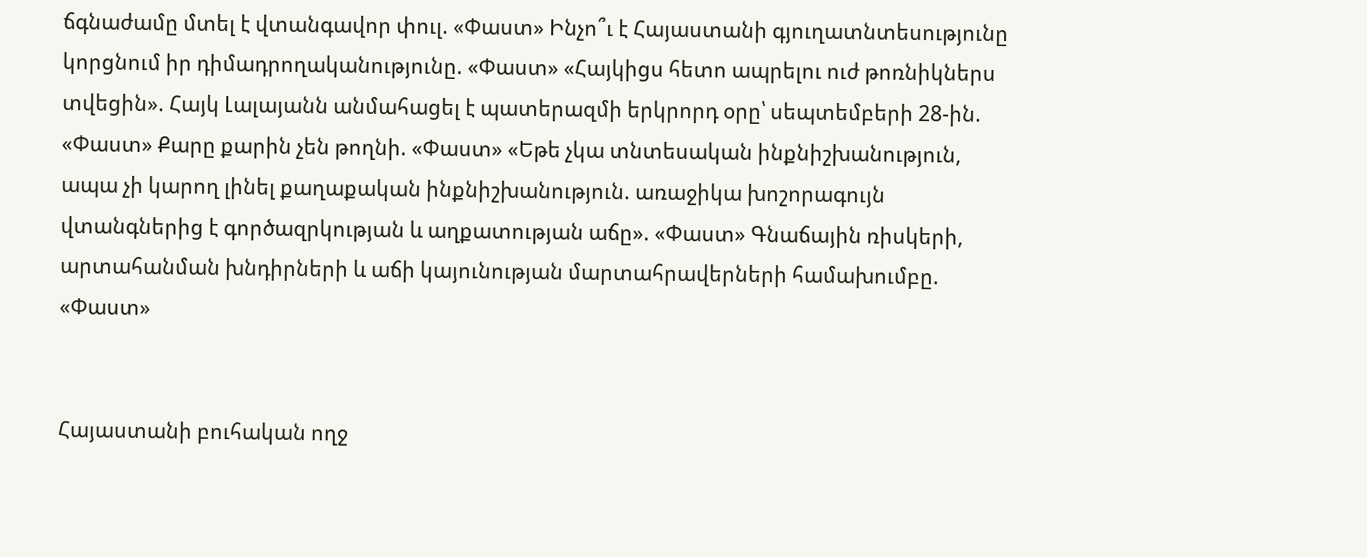ճգնաժամը մտել է վտանգավոր փուլ. «Փաստ» Ինչո՞ւ է Հայաստանի գյուղատնտեսությունը կորցնում իր դիմադրողականությունը. «Փաստ» «Հայկիցս հետո ապրելու ուժ թոռնիկներս տվեցին». Հայկ Լալայանն անմահացել է պատերազմի երկրորդ օրը՝ սեպտեմբերի 28-ին. «Փաստ» Քարը քարին չեն թողնի. «Փաստ» «Եթե չկա տնտեսական ինքնիշխանություն, ապա չի կարող լինել քաղաքական ինքնիշխանություն. առաջիկա խոշորագույն վտանգներից է գործազրկության և աղքատության աճը». «Փաստ» Գնաճային ռիսկերի, արտահանման խնդիրների և աճի կայունության մարտահրավերների համախումբը. «Փաստ»


Հայաստանի բուհական ողջ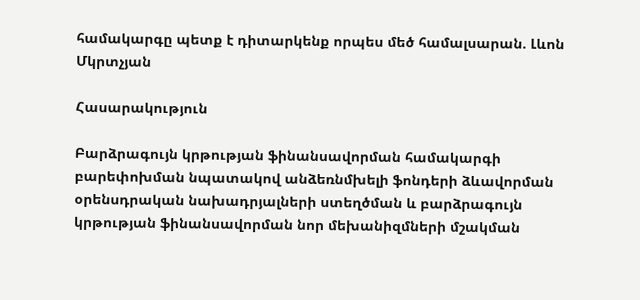համակարգը պետք է դիտարկենք որպես մեծ համալսարան. Լևոն Մկրտչյան

Հասարակություն

Բարձրագույն կրթության ֆինանսավորման համակարգի բարեփոխման նպատակով անձեռնմխելի ֆոնդերի ձևավորման օրենսդրական նախադրյալների ստեղծման և բարձրագույն կրթության ֆինանսավորման նոր մեխանիզմների մշակման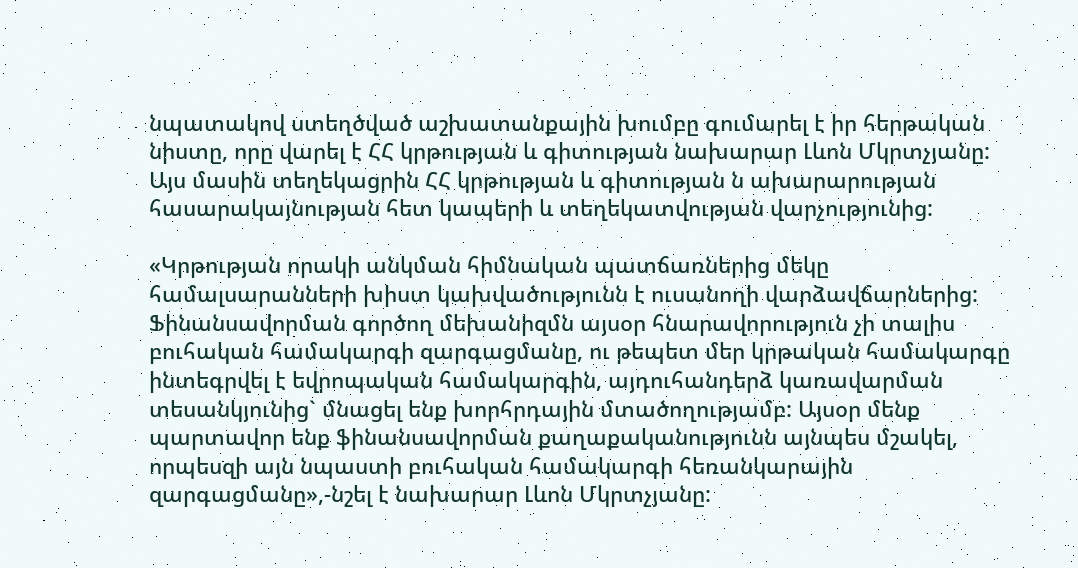նպատակով ստեղծված աշխատանքային խումբը գումարել է իր հերթական նիստը, որը վարել է ՀՀ կրթության և գիտության նախարար Լևոն Մկրտչյանը:  Այս մասին տեղեկացրին ՀՀ կրթության և գիտության ն ախարարության հասարակայնության հետ կապերի և տեղեկատվության վարչությունից:

«Կրթության որակի անկման հիմնական պատճառներից մեկը համալսարանների խիստ կախվածությունն է ուսանողի վարձավճարներից: Ֆինանսավորման գործող մեխանիզմն այսօր հնարավորություն չի տալիս բուհական համակարգի զարգացմանը, ու թեպետ մեր կրթական համակարգը ինտեգրվել է եվրոպական համակարգին, այդուհանդերձ կառավարման տեսանկյունից` մնացել ենք խորհրդային մտածողությամբ: Այսօր մենք պարտավոր ենք ֆինանսավորման քաղաքականությունն այնպես մշակել, որպեսզի այն նպաստի բուհական համակարգի հեռանկարային զարգացմանը»,-նշել է նախարար Լևոն Մկրտչյանը: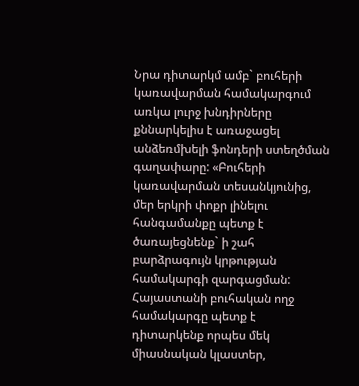Նրա դիտարկմ ամբ` բուհերի կառավարման համակարգում առկա լուրջ խնդիրները քննարկելիս է առաջացել անձեռմխելի ֆոնդերի ստեղծման գաղափարը: «Բուհերի կառավարման տեսանկյունից, մեր երկրի փոքր լինելու հանգամանքը պետք է ծառայեցնենք` ի շահ բարձրագույն կրթության համակարգի զարգացման: Հայաստանի բուհական ողջ համակարգը պետք է դիտարկենք որպես մեկ միասնական կլաստեր,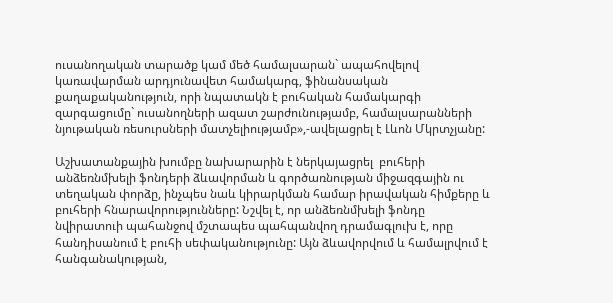ուսանողական տարածք կամ մեծ համալսարան` ապահովելով կառավարման արդյունավետ համակարգ, ֆինանսական քաղաքականություն, որի նպատակն է բուհական համակարգի զարգացումը` ուսանողների ազատ շարժունությամբ, համալսարանների նյութական ռեսուրսների մատչելիությամբ»,-ավելացրել է Լևոն Մկրտչյանը:

Աշխատանքային խումբը նախարարին է ներկայացրել  բուհերի անձեռնմխելի ֆոնդերի ձևավորման և գործառնության միջազգային ու տեղական փորձը, ինչպես նաև կիրարկման համար իրավական հիմքերը և բուհերի հնարավորությունները: Նշվել է, որ անձեռնմխելի ֆոնդը նվիրատուի պահանջով մշտապես պահպանվող դրամագլուխ է, որը հանդիսանում է բուհի սեփականությունը: Այն ձևավորվում և համալրվում է հանգանակության,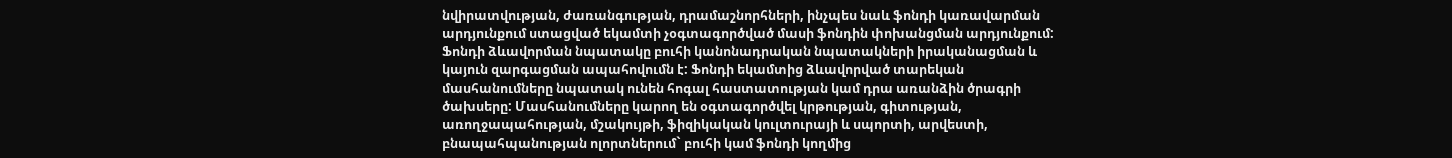նվիրատվության, ժառանգության, դրամաշնորհների, ինչպես նաև ֆոնդի կառավարման արդյունքում ստացված եկամտի չօգտագործված մասի ֆոնդին փոխանցման արդյունքում: Ֆոնդի ձևավորման նպատակը բուհի կանոնադրական նպատակների իրականացման և կայուն զարգացման ապահովումն է: Ֆոնդի եկամտից ձևավորված տարեկան մասհանումները նպատակ ունեն հոգալ հաստատության կամ դրա առանձին ծրագրի ծախսերը: Մասհանումները կարող են օգտագործվել կրթության, գիտության, առողջապահության, մշակույթի, ֆիզիկական կուլտուրայի և սպորտի, արվեստի, բնապահպանության ոլորտներում` բուհի կամ ֆոնդի կողմից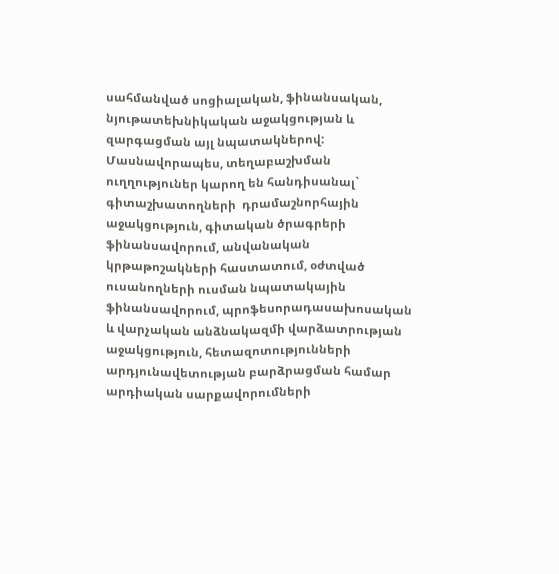սահմանված սոցիալական, ֆինանսական, նյութատեխնիկական աջակցության և զարգացման այլ նպատակներով: Մասնավորապես, տեղաբաշխման ուղղություներ կարող են հանդիսանալ` գիտաշխատողների  դրամաշնորհային աջակցություն, գիտական ծրագրերի ֆինանսավորում, անվանական կրթաթոշակների հաստատում, օժտված ուսանողների ուսման նպատակային ֆինանսավորում, պրոֆեսորադասախոսական և վարչական անձնակազմի վարձատրության աջակցություն, հետազոտությունների արդյունավետության բարձրացման համար արդիական սարքավորումների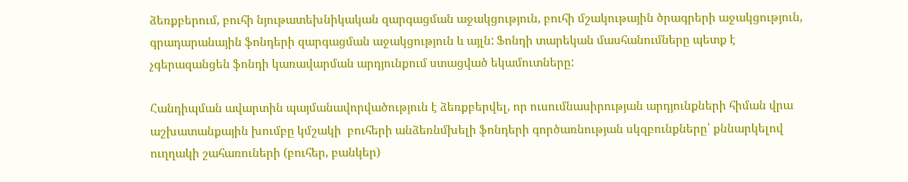ձեռքբերում, բուհի նյութատեխնիկական զարգացման աջակցություն, բուհի մշակութային ծրագրերի աջակցություն, գրադարանային ֆոնդերի զարգացման աջակցություն և այլն: Ֆոնդի տարեկան մասհանումները պետք է չգերազանցեն ֆոնդի կառավարման արդյունքում ստացված եկամուտները:

Հանդիպման ավարտին պայմանավորվածություն է ձեռքբերվել, որ ուսումնասիրության արդյունքների հիման վրա աշխատանքային խումբը կմշակի  բուհերի անձեռնմխելի ֆոնդերի գործառնության սկզբունքները՝ քննարկելով ուղղակի շահառուների (բուհեր, բանկեր)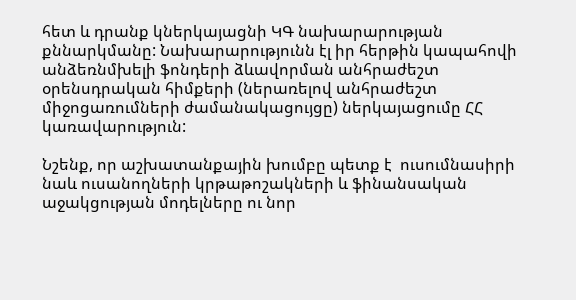հետ և դրանք կներկայացնի ԿԳ նախարարության քննարկմանը: Նախարարությունն էլ իր հերթին կապահովի անձեռնմխելի ֆոնդերի ձևավորման անհրաժեշտ օրենսդրական հիմքերի (ներառելով անհրաժեշտ միջոցառումների ժամանակացույցը) ներկայացումը ՀՀ կառավարություն:

Նշենք, որ աշխատանքային խումբը պետք է  ուսումնասիրի նաև ուսանողների կրթաթոշակների և ֆինանսական աջակցության մոդելները ու նոր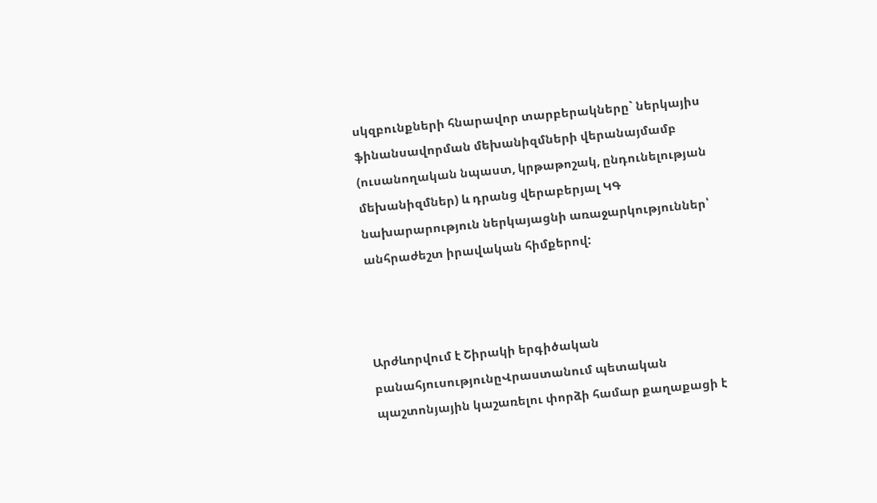սկզբունքների հնարավոր տարբերակները` ներկայիս ֆինանսավորման մեխանիզմների վերանայմամբ (ուսանողական նպաստ, կրթաթոշակ, ընդունելության մեխանիզմներ) և դրանց վերաբերյալ ԿԳ նախարարություն ներկայացնի առաջարկություններ՝ անհրաժեշտ իրավական հիմքերով:



Արժևորվում է Շիրակի երգիծական բանահյուսությունըՎրաստանում պետական պաշտոնյային կաշառելու փորձի համար քաղաքացի է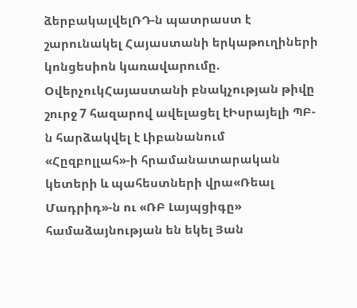ձերբակալվելՌԴ-ն պատրաստ է շարունակել Հայաստանի երկաթուղիների կոնցեսիոն կառավարումը. ՕվերչուկՀայաստանի բնակչության թիվը շուրջ 7 հազարով ավելացել էԻսրայելի ՊԲ-ն հարձակվել է Լիբանանում «Հըզբոլլահ»-ի հրամանատարական կետերի և պահեստների վրա«Ռեալ Մադրիդ»-ն ու «ՌԲ Լայպցիգը» համաձայնության են եկել Յան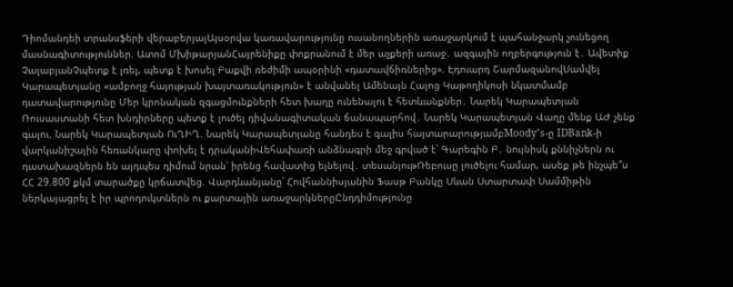Դիոմանդեի տրանսֆերի վերաբերյալԱյսօրվա կառավարությունը ուսանողներին առաջարկում է պահանջարկ չունեցող մասնագիտություններ. Ատոմ ՄխիթարյանՀայրենիքը փոքրանում է մեր աչքերի առաջ․ ազգային ողբերգություն է․ Ավետիք ՉալաբյանՉպետք է լռել, պետք է խոսել Բաքվի ռեժիմի ապօրինի «դատավճիռներից». Էդուարդ ՇարմազանովՍամվել Կարապետյանը «ամբողջ հայության խայտառակություն» է անվանել Ամենայն Հայոց Կաթողիկոսի նկատմամբ դատավարությունը Մեր կրոնական զգացմունքների հետ խաղը ունենալու է հետևանքներ․ Նարեկ Կարապետյան Ռուսաստանի հետ խնդիրները պետք է լուծել դիվանագիտական ճանապարհով․ Նարեկ Կարապետյան Վաղը մենք ԱԺ չենք գալու. Նարեկ Կարապետյան ՈւՂԻՂ. Նարեկ Կարապետյանը հանդես է գալիս հայտարարությամբMoody’s-ը IDBank-ի վարկանիշային հեռանկարը փոխել է դրականիՎեհափառի անձնագրի մեջ գրված է՝ Գարեգին Բ․ նույնիսկ քննիչներն ու դատախազներն են այդպես դիմում նրան՝ իրենց հավատից ելնելով․ տեսանյութՌեբուսը լուծելու համար, ասեք թե ինչպե՞ս ՀՀ 29.800 քկմ տարածքը կրճատվեց. Վարդևանյանը՝ Հովհաննիսյանին Ֆասթ Բանկը Սևան Ստարտափ Սամմիթին ներկայացրել է իր պրոդուկտներն ու քարտային առաջարկներըԸնդդիմությունը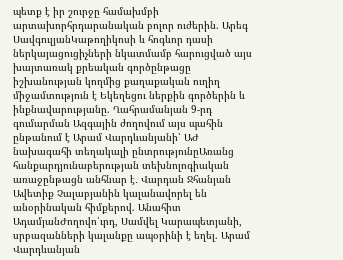պետք է իր շուրջը համախմբի արտախորհրդարանական բոլոր ուժերին. Արեգ ՍավգուլյանԿաթողիկոսի և հոգևոր դասի ներկայացուցիչների նկատմամբ հարուցված այս խայտառակ քրեական գործընթացը իշխանության կողմից քաղաքական ուղիղ միջամտություն է Եկեղեցու ներքին գործերին և ինքնավարությանը. Ղահրամանյան 9-րդ գումարման Ազգային ժողովում այս պահին ընթանում է Արամ Վարդևանյանի՝ ԱԺ նախագահի տեղակալի ընտրությունըԱռանց հանքարդյունաբերության տեխնոլոգիական առաջընթացն անհնար է․ Վարդան Ջհանյան Ավետիք Չալաբյանին կալանավորել են անօրինական հիմքերով. Անահիտ ԱդամյանԺողովո՛ւրդ, Սամվել Կարապետյանի, սրբազանների կալանքը ապօրինի է եղել. Արամ Վարդևանյան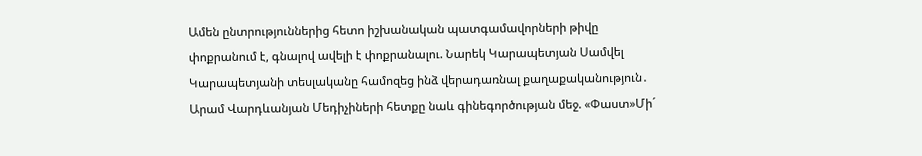Ամեն ընտրություններից հետո իշխանական պատգամավորների թիվը փոքրանում է, գնալով ավելի է փոքրանալու. Նարեկ Կարապետյան Սամվել Կարապետյանի տեսլականը համոզեց ինձ վերադառնալ քաղաքականություն․ Արամ Վարդևանյան Մեդիչիների հետքը նաև գինեգործության մեջ. «Փաստ»Մի´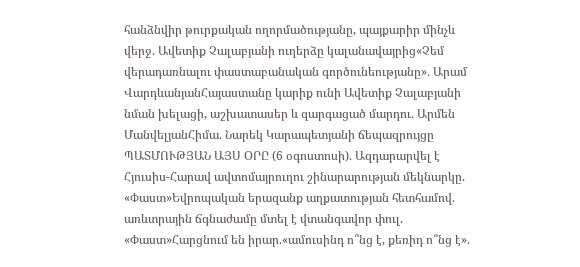հանձնվիր թուրքական ողորմածությանը, պայքարիր մինչև վերջ. Ավետիք Չալաբյանի ուղերձը կալանավայրից«Չեմ վերադառնալու փաստաբանական գործունեությանը»․ Արամ ՎարդևանյանՀայաստանը կարիք ունի Ավետիք Չալաբյանի նման խելացի, աշխատասեր և զարգացած մարդու. Արմեն ՄանվելյանՀիմա. Նարեկ Կարապետյանի ճեպազրույցը ՊԱՏՄՈՒԹՅԱՆ ԱՅՍ ՕՐԸ (6 օգոստոսի). Ազդարարվել է Հյուսիս-Հարավ ավտոմայրուղու շինարարության մեկնարկը. «Փաստ»Եվրոպական երազանք աղքատության հետհամով. առևտրային ճգնաժամը մտել է վտանգավոր փուլ. «Փաստ»Հարցնում են իրար.«ամուսինդ ո՞նց է, քեռիդ ո՞նց է».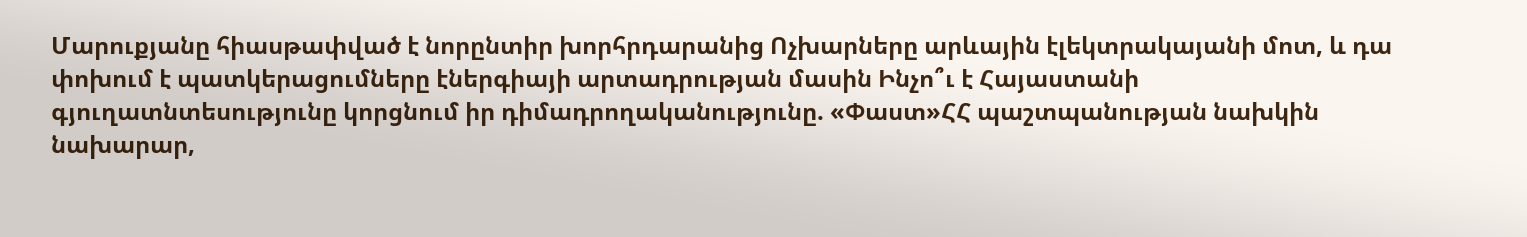Մարուքյանը հիասթափված է նորընտիր խորհրդարանից Ոչխարները արևային էլեկտրակայանի մոտ, և դա փոխում է պատկերացումները էներգիայի արտադրության մասին Ինչո՞ւ է Հայաստանի գյուղատնտեսությունը կորցնում իր դիմադրողականությունը. «Փաստ»ՀՀ պաշտպանության նախկին նախարար,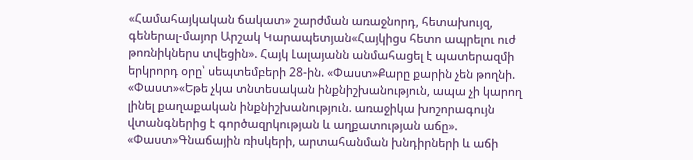«Համահայկական ճակատ» շարժման առաջնորդ, հետախույզ, գեներալ-մայոր Արշակ Կարապետյան«Հայկիցս հետո ապրելու ուժ թոռնիկներս տվեցին». Հայկ Լալայանն անմահացել է պատերազմի երկրորդ օրը՝ սեպտեմբերի 28-ին. «Փաստ»Քարը քարին չեն թողնի. «Փաստ»«Եթե չկա տնտեսական ինքնիշխանություն, ապա չի կարող լինել քաղաքական ինքնիշխանություն. առաջիկա խոշորագույն վտանգներից է գործազրկության և աղքատության աճը». «Փաստ»Գնաճային ռիսկերի, արտահանման խնդիրների և աճի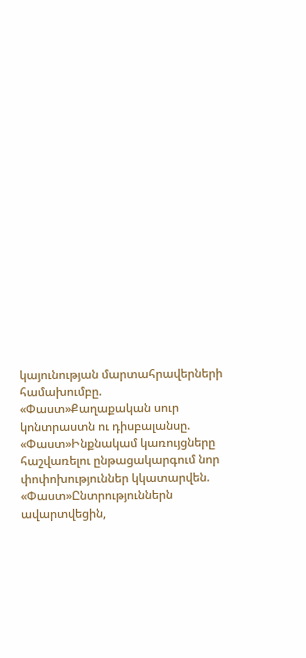կայունության մարտահրավերների համախումբը. «Փաստ»Քաղաքական սուր կոնտրաստն ու դիսբալանսը. «Փաստ»Ինքնակամ կառույցները հաշվառելու ընթացակարգում նոր փոփոխություններ կկատարվեն. «Փաստ»Ընտրություններն ավարտվեցին,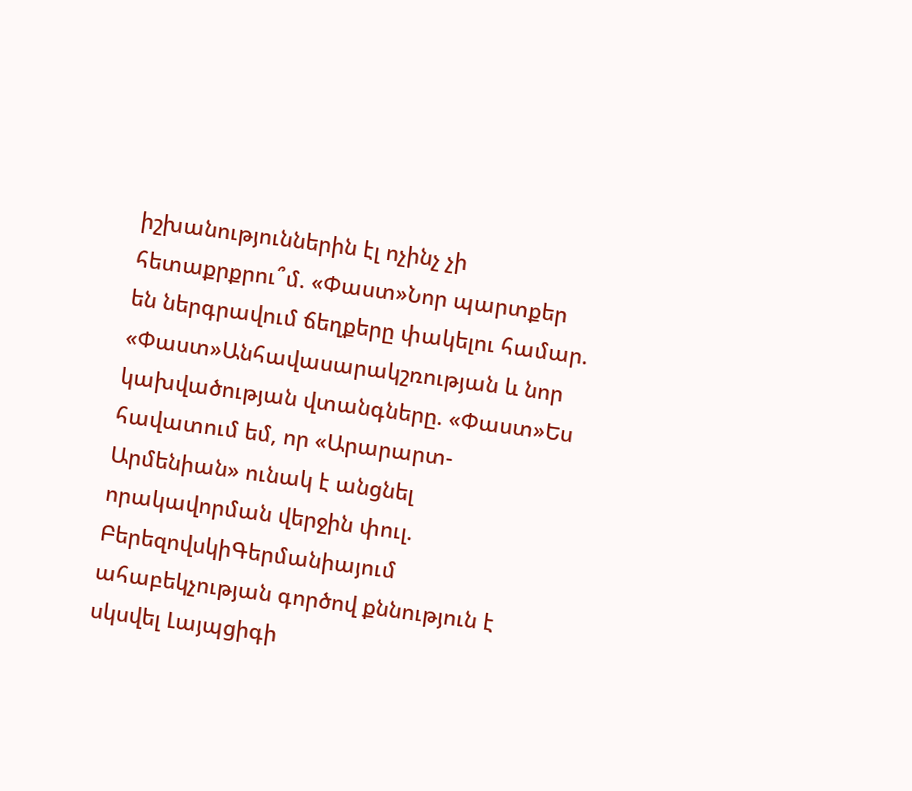իշխանություններին էլ ոչինչ չի հետաքրքրու՞մ. «Փաստ»Նոր պարտքեր են ներգրավում ճեղքերը փակելու համար. «Փաստ»Անհավասարակշռության և նոր կախվածության վտանգները. «Փաստ»Ես հավատում եմ, որ «Արարարտ-Արմենիան» ունակ է անցնել որակավորման վերջին փուլ. ԲերեզովսկիԳերմանիայում ահաբեկչության գործով քննություն է սկսվել Լայպցիգի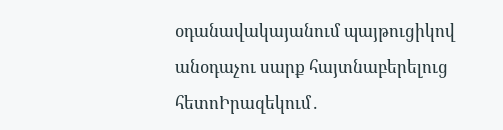օդանավակայանում պայթուցիկով անօդաչու սարք հայտնաբերելուց հետոԻրազեկում․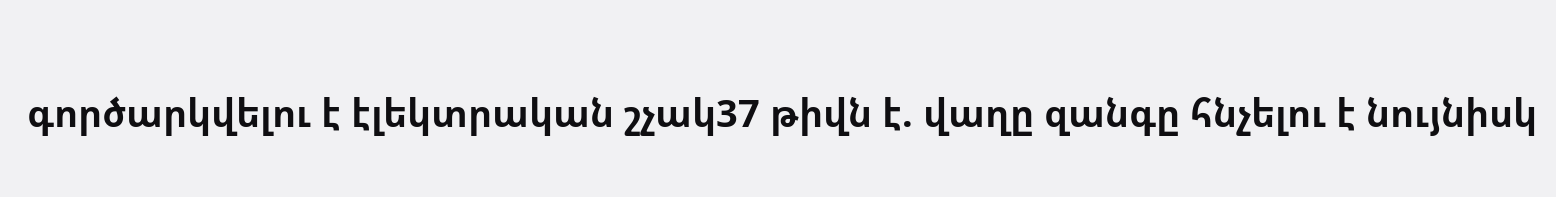գործարկվելու է էլեկտրական շչակ37 թիվն է. վաղը զանգը հնչելու է նույնիսկ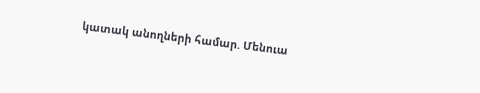կատակ անողների համար. Մենուա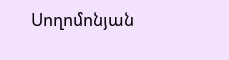Սողոմոնյան